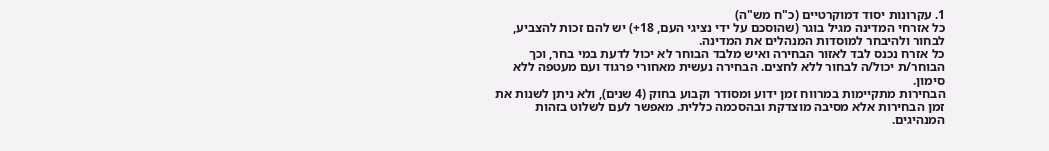1. עקרונות יסוד דמוקרטיים (כ"ח מש"ה)
כל אזרחי המדינה מגיל בוגר (שהוסכם על ידי נציגי העם, 18+) יש להם זכות להצביע, לבחור ולהיבחר למוסדות המנהלים את המדינה.
כל אזרח נכנס לבד לאזור הבחירה ואיש מלבד הבוחר לא יכול לדעת במי בחר, וכך הבוחר/ת יכול/ה לבחור ללא לחצים. הבחירה נעשית מאחורי פרגוד ועם מעטפה ללא סימון.
הבחירות מתקיימות במרווח זמן ידוע ומסודר וקבוע בחוק (4 שנים), ולא ניתן לשנות את זמן הבחירות אלא מסיבה מוצדקת ובהסכמה כללית. מאפשר לעם לשלוט בזהות המנהיגים.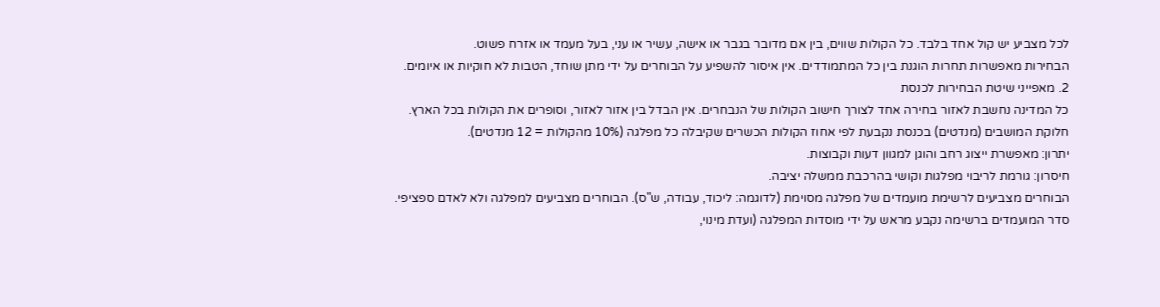לכל מצביע יש קול אחד בלבד. כל הקולות שווים, בין אם מדובר בגבר או אישה, עשיר או עני, בעל מעמד או אזרח פשוט.
הבחירות מאפשרות תחרות הוגנת בין כל המתמודדים. אין איסור להשפיע על הבוחרים על ידי מתן שוחד, הטבות לא חוקיות או איומים.
2. מאפייני שיטת הבחירות לכנסת
כל המדינה נחשבת לאזור בחירה אחד לצורך חישוב הקולות של הנבחרים. אין הבדל בין אזור לאזור, וסופרים את הקולות בכל הארץ.
חלוקת המושבים (מנדטים) בכנסת נקבעת לפי אחוז הקולות הכשרים שקיבלה כל מפלגה (10% מהקולות = 12 מנדטים).
יתרון: מאפשרת ייצוג רחב והוגן למגוון דעות וקבוצות.
חיסרון: גורמת לריבוי מפלגות וקושי בהרכבת ממשלה יציבה.
הבוחרים מצביעים לרשימת מועמדים של מפלגה מסוימת (לדוגמה: ליכוד, עבודה, ש"ס). הבוחרים מצביעים למפלגה ולא לאדם ספציפי.
סדר המועמדים ברשימה נקבע מראש על ידי מוסדות המפלגה (ועדת מינוי,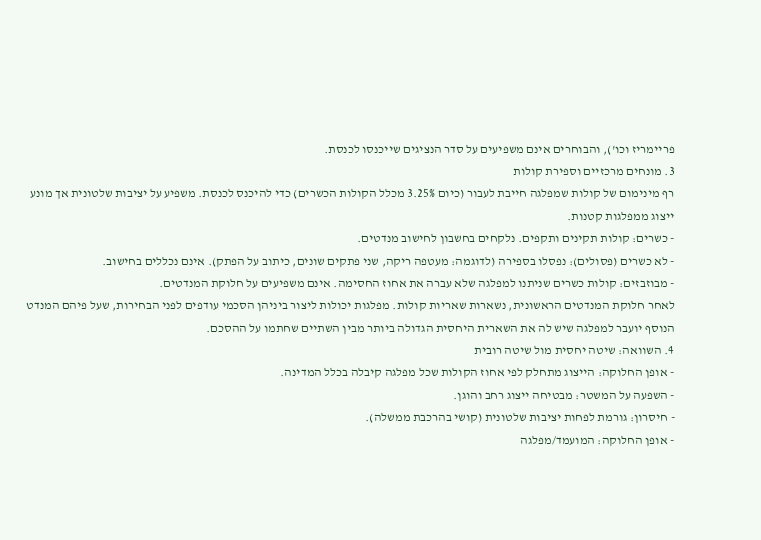פריימריז וכו'), והבוחרים אינם משפיעים על סדר הנציגים שייכנסו לכנסת.
3. מונחים מרכזיים וספירת קולות
רף מינימום של קולות שמפלגה חייבת לעבור (כיום 3.25% מכלל הקולות הכשרים) כדי להיכנס לכנסת. משפיע על יציבות שלטונית אך מונע ייצוג ממפלגות קטנות.
- כשרים: קולות תקינים ותקפים. נלקחים בחשבון לחישוב מנדטים.
- לא כשרים (פסולים): נפסלו בספירה (לדוגמה: מעטפה ריקה, שני פתקים שונים, כיתוב על הפתק). אינם נכללים בחישוב.
- מבוזבזים: קולות כשרים שניתנו למפלגה שלא עברה את אחוז החסימה. אינם משפיעים על חלוקת המנדטים.
לאחר חלוקת המנדטים הראשונית, נשארות שאריות קולות. מפלגות יכולות ליצור ביניהן הסכמי עודפים לפני הבחירות, שעל פיהם המנדט הנוסף יועבר למפלגה שיש לה את השארית היחסית הגדולה ביותר מבין השתיים שחתמו על ההסכם.
4. השוואה: שיטה יחסית מול שיטה רובית
- אופן החלוקה: הייצוג מתחלק לפי אחוז הקולות שכל מפלגה קיבלה בכלל המדינה.
- השפעה על המשטר: מבטיחה ייצוג רחב והוגן.
- חיסרון: גורמת לפחות יציבות שלטונית (קושי בהרכבת ממשלה).
- אופן החלוקה: המועמד/מפלגה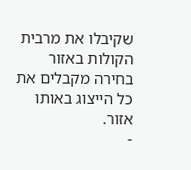שקיבלו את מרבית הקולות באזור בחירה מקבלים את כל הייצוג באותו אזור.
-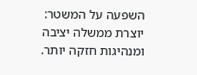השפעה על המשטר: יוצרת ממשלה יציבה ומנהיגות חזקה יותר.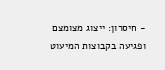- חיסרון: ייצוג מצומצם ופגיעה בקבוצות המיעוט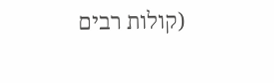(קולות רבים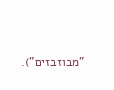"מבוזבזים").